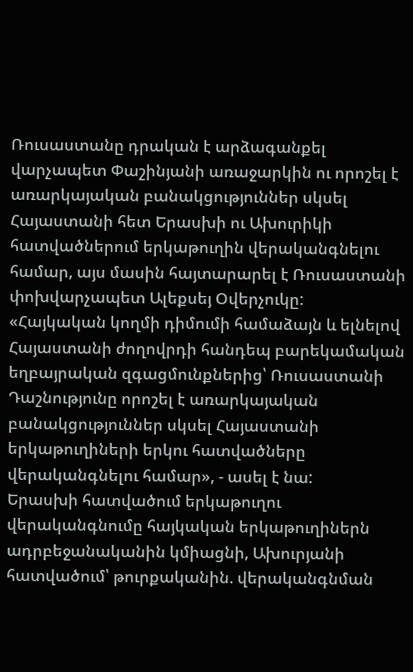Ռուսաստանը դրական է արձագանքել վարչապետ Փաշինյանի առաջարկին ու որոշել է առարկայական բանակցություններ սկսել Հայաստանի հետ Երասխի ու Ախուրիկի հատվածներում երկաթուղին վերականգնելու համար, այս մասին հայտարարել է Ռուսաստանի փոխվարչապետ Ալեքսեյ Օվերչուկը:
«Հայկական կողմի դիմումի համաձայն և ելնելով Հայաստանի ժողովրդի հանդեպ բարեկամական եղբայրական զգացմունքներից՝ Ռուսաստանի Դաշնությունը որոշել է առարկայական բանակցություններ սկսել Հայաստանի երկաթուղիների երկու հատվածները վերականգնելու համար», - ասել է նա:
Երասխի հատվածում երկաթուղու վերականգնումը հայկական երկաթուղիներն ադրբեջանականին կմիացնի, Ախուրյանի հատվածում՝ թուրքականին. վերականգնման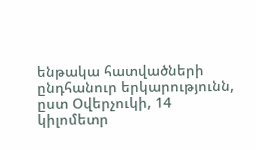ենթակա հատվածների ընդհանուր երկարությունն, ըստ Օվերչուկի, 14 կիլոմետր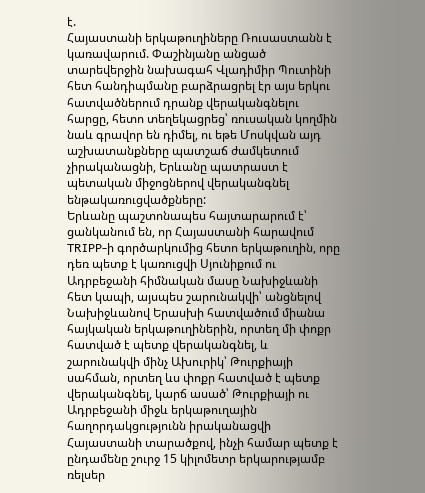է.
Հայաստանի երկաթուղիները Ռուսաստանն է կառավարում. Փաշինյանը անցած տարեվերջին նախագահ Վլադիմիր Պուտինի հետ հանդիպմանը բարձրացրել էր այս երկու հատվածներում դրանք վերականգնելու հարցը, հետո տեղեկացրեց՝ ռուսական կողմին նաև գրավոր են դիմել, ու եթե Մոսկվան այդ աշխատանքները պատշաճ ժամկետում չիրականացնի, Երևանը պատրաստ է պետական միջոցներով վերականգնել ենթակառուցվածքները:
Երևանը պաշտոնապես հայտարարում է՝ ցանկանում են, որ Հայաստանի հարավում TRIPP-ի գործարկումից հետո երկաթուղին, որը դեռ պետք է կառուցվի Սյունիքում ու Ադրբեջանի հիմնական մասը Նախիջևանի հետ կապի, այսպես շարունակվի՝ անցնելով Նախիջևանով Երասխի հատվածում միանա հայկական երկաթուղիներին, որտեղ մի փոքր հատված է պետք վերականգնել, և շարունակվի մինչ Ախուրիկ՝ Թուրքիայի սահման, որտեղ ևս փոքր հատված է պետք վերականգնել, կարճ ասած՝ Թուրքիայի ու Ադրբեջանի միջև երկաթուղային հաղորդակցությունն իրականացվի Հայաստանի տարածքով, ինչի համար պետք է ընդամենը շուրջ 15 կիլոմետր երկարությամբ ռելսեր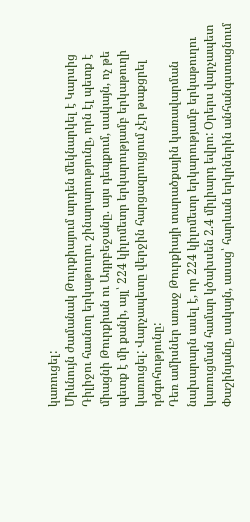կառուցել:
Միևնույն ժամանակ Թուրքիայում արդեն մեկնարկել է Կարսից Դիլիջու հասնող երկաթուղու շինարարությունը, որն էլ պետք է միացնի Թուրքիան ու Ադրբեջանը. այս դեպքում, սակայն, ոչ թե պետք է մի քանի, այլ՝ 224 կիլոմետր երկարությամբ երկաթուղի կառուցել: Վարչապետը վերջին հարցազրույցում չէր թաքցրել դժգոհությունը:
Դեռ ամիսներ առաջ Թուրքիայի տարածքային կառավարման նախարարն ասել է, որ 224 կիլոմետր երկարությամբ երկաթուղու կառուցման համար կծախսեն 2.4 միլիարդ եվրո: Օրերս վարչապետ Փաշինյանը, սակայն, ասաց՝ հարևան երկրներին անհանգստացնում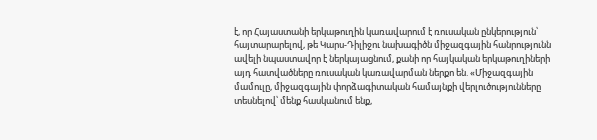է, որ Հայաստանի երկաթուղին կառավարում է ռուսական ընկերություն՝ հայտարարելով, թե Կարս-Դիլիջու նախագիծն միջազգային հանրությունն ավելի նպաստավոր է ներկայացնում, քանի որ հայկական երկաթուղիների այդ հատվածները ռուսական կառավարման ներքո են. «Միջազգային մամուլը, միջազգային փորձագիտական համայնքի վերլուծությունները տեսնելով՝ մենք հասկանում ենք,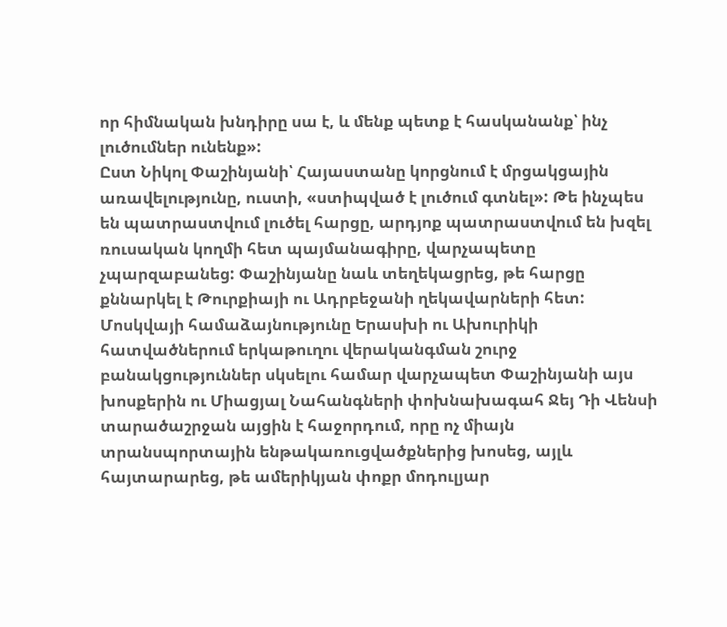որ հիմնական խնդիրը սա է, և մենք պետք է հասկանանք՝ ինչ լուծումներ ունենք»:
Ըստ Նիկոլ Փաշինյանի՝ Հայաստանը կորցնում է մրցակցային առավելությունը, ուստի, «ստիպված է լուծում գտնել»: Թե ինչպես են պատրաստվում լուծել հարցը, արդյոք պատրաստվում են խզել ռուսական կողմի հետ պայմանագիրը, վարչապետը չպարզաբանեց: Փաշինյանը նաև տեղեկացրեց, թե հարցը քննարկել է Թուրքիայի ու Ադրբեջանի ղեկավարների հետ:
Մոսկվայի համաձայնությունը Երասխի ու Ախուրիկի հատվածներում երկաթուղու վերականգման շուրջ բանակցություններ սկսելու համար վարչապետ Փաշինյանի այս խոսքերին ու Միացյալ Նահանգների փոխնախագահ Ջեյ Դի Վենսի տարածաշրջան այցին է հաջորդում, որը ոչ միայն տրանսպորտային ենթակառուցվածքներից խոսեց, այլև հայտարարեց, թե ամերիկյան փոքր մոդուլյար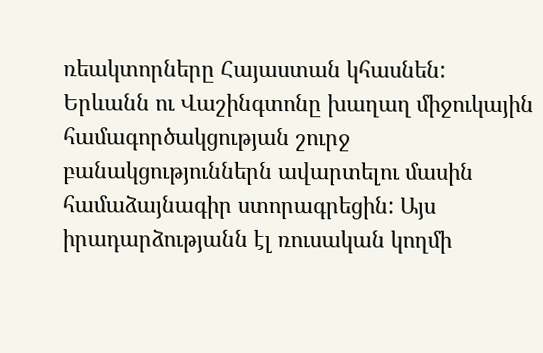ռեակտորները Հայաստան կհասնեն:
Երևանն ու Վաշինգտոնը խաղաղ միջուկային համագործակցության շուրջ բանակցություններն ավարտելու մասին համաձայնագիր ստորագրեցին: Այս իրադարձությանն էլ ռուսական կողմի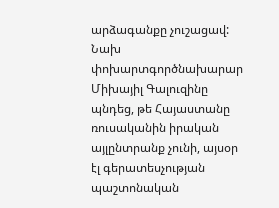արձագանքը չուշացավ: Նախ փոխարտգործնախարար Միխայիլ Գալուզինը պնդեց, թե Հայաստանը ռուսականին իրական այլընտրանք չունի, այսօր էլ գերատեսչության պաշտոնական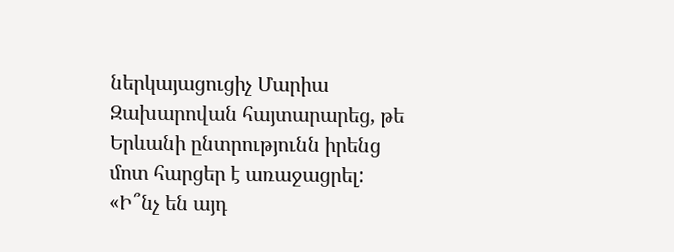ներկայացուցիչ Մարիա Զախարովան հայտարարեց, թե Երևանի ընտրությունն իրենց մոտ հարցեր է առաջացրել:
«Ի՞նչ են այդ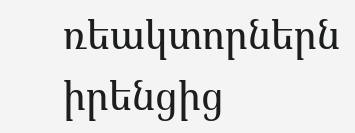ռեակտորներն իրենցից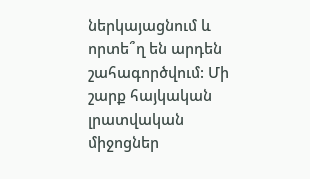ներկայացնում և որտե՞ղ են արդեն շահագործվում: Մի շարք հայկական լրատվական միջոցներ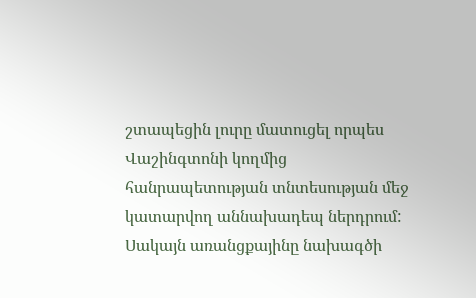շտապեցին լուրը մատուցել որպես Վաշինգտոնի կողմից հանրապետության տնտեսության մեջ կատարվող աննախադեպ ներդրում: Սակայն առանցքայինը նախագծի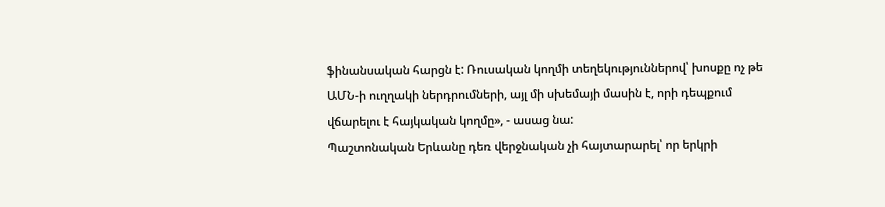ֆինանսական հարցն է: Ռուսական կողմի տեղեկություններով՝ խոսքը ոչ թե ԱՄՆ-ի ուղղակի ներդրումների, այլ մի սխեմայի մասին է, որի դեպքում վճարելու է հայկական կողմը», - ասաց նա:
Պաշտոնական Երևանը դեռ վերջնական չի հայտարարել՝ որ երկրի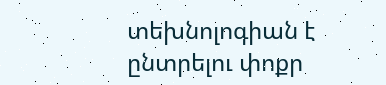տեխնոլոգիան է ընտրելու փոքր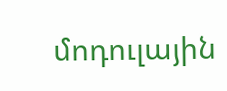մոդուլային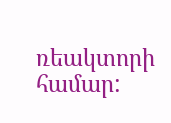ռեակտորի համար: